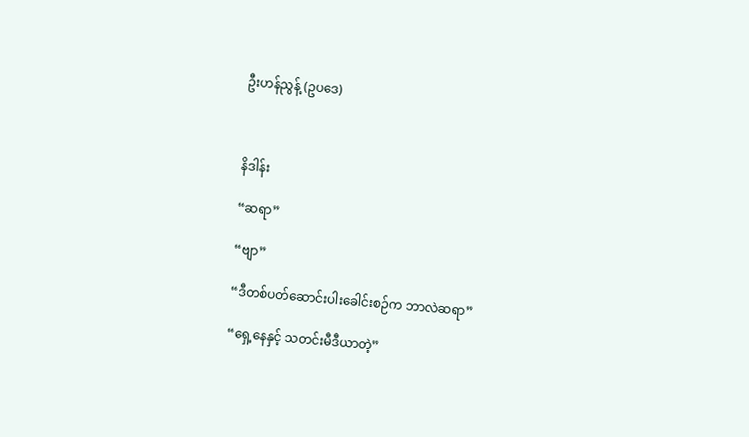ဦးဟန်ညွန့် (ဥပဒေ)



နိဒါန်း

“ဆရာ”

“ဗျာ”

“ဒီတစ်ပတ်ဆောင်းပါးခေါင်းစဉ်က ဘာလဲဆရာ”

“ရှေ့နေနှင့် သတင်းမီဒီယာတဲ့”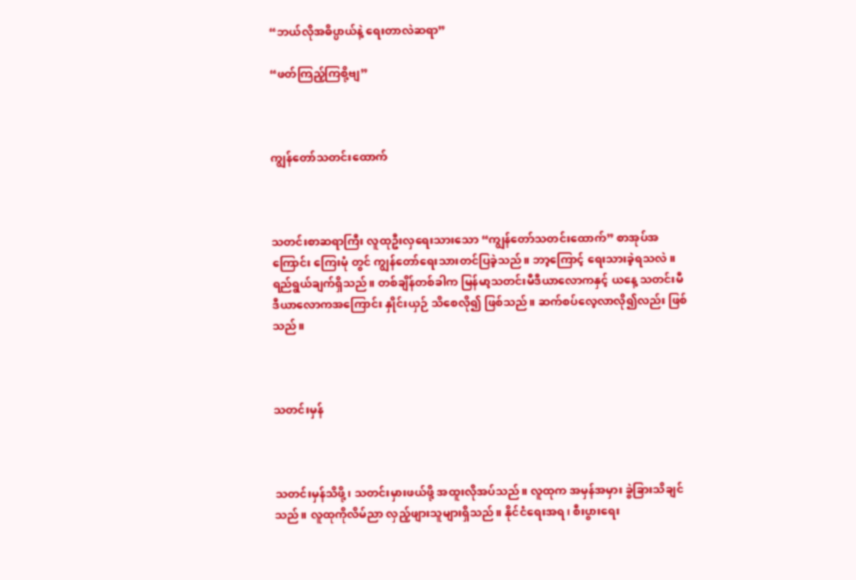“ဘယ်လိုအဓိပ္ပာယ်နဲ့ ရေးတာလဲဆရာ”

“ဖတ်ကြည့်ကြစို့ဗျ”



ကျွန်တော်သတင်းထောက်



သတင်းစာဆရာကြီး လူထုဦးလှရေးသားသော “ကျွန်တော်သတင်းထောက်” စာအုပ်အကြောင်း ကြေးမုံ တွင် ကျွန်တော်ရေးသားတင်ပြခဲ့သည်။ ဘာ့ကြောင့် ရေးသားခဲ့ရသလဲ။ ရည်ရွယ်ချက်ရှိသည်။ တစ်ချိန်တစ်ခါက မြန်မာ့သတင်းမီဒီယာလောကနှင့် ယနေ့ သတင်းမီဒီယာလောကအကြောင်း နှိုင်းယှဉ် သိစေလို၍ ဖြစ်သည်။ ဆက်စပ်လေ့လာလို၍လည်း ဖြစ်သည်။



သတင်းမှန်



သတင်းမှန်သိဖို့၊ သတင်းမှားဖယ်ဖို့ အထူးလိုအပ်သည်။ လူထုက အမှန်အမှား ခွဲခြားသိချင်သည်။ လူထုကိုလိမ်ညာ လှည့်ဖျားသူများရှိသည်။ နိုင်ငံရေးအရ၊ စီးပွားရေး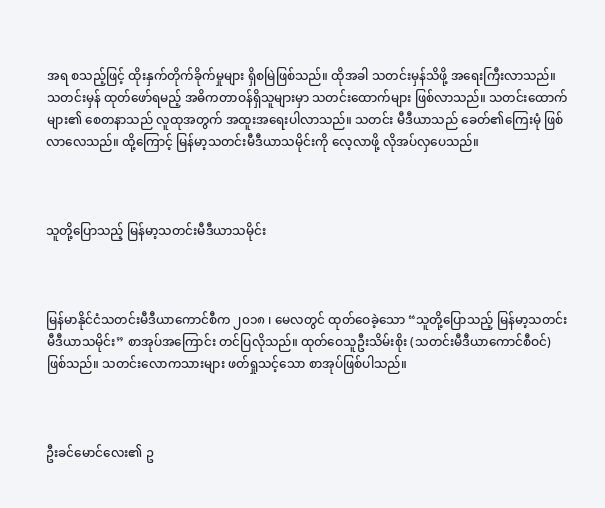အရ စသည့်ဖြင့် ထိုးနှက်တိုက်ခိုက်မှုများ ရှိစမြဲဖြစ်သည်။ ထိုအခါ သတင်းမှန်သိဖို့ အရေးကြီးလာသည်။ သတင်းမှန် ထုတ်ဖော်ရမည့် အဓိကတာဝန်ရှိသူများမှာ သတင်းထောက်များ ဖြစ်လာသည်။ သတင်းထောက်များ၏ စေတနာသည် လူထုအတွက် အထူးအရေးပါလာသည်။ သတင်း မီဒီယာသည် ခေတ်၏ကြေးမုံ ဖြစ်လာလေသည်။ ထို့ကြောင့် မြန်မာ့သတင်းမီဒီယာသမိုင်းကို လေ့လာဖို့ လိုအပ်လှပေသည်။



သူတို့ပြောသည့် မြန်မာ့သတင်းမီဒီယာသမိုင်း



မြန်မာနိုင်ငံသတင်းမီဒီယာကောင်စီက ၂၀၁၈ ၊ မေလတွင် ထုတ်ဝေခဲ့သော “သူတို့ပြောသည့် မြန်မာ့သတင်း မီဒီယာသမိုင်း” စာအုပ်အကြောင်း တင်ပြလိုသည်။ ထုတ်ဝေသူဦးသိမ်းစိုး (သတင်းမီဒီယာကောင်စီဝင်) ဖြစ်သည်။ သတင်းလောကသားများ ဖတ်ရှုသင့်သော စာအုပ်ဖြစ်ပါသည်။



ဦးခင်မောင်လေး၏ ဥ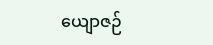ယျောဇဉ်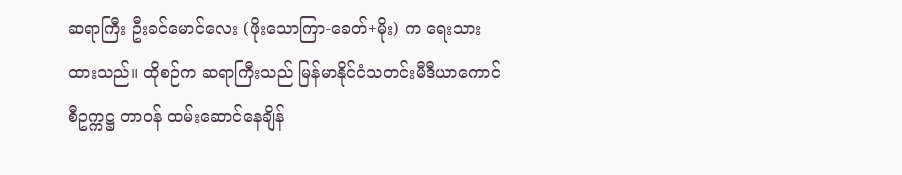ဆရာကြီး ဦးခင်မောင်လေး (ဖိုးသောကြာ-ခေတ်+မိုး) က ရေးသားထားသည်။ ထိုစဉ်က ဆရာကြီးသည် မြန်မာနိုင်ငံသတင်းမီဒီယာကောင်စီဥက္ကဋ္ဌ တာဝန် ထမ်းဆောင်နေချိန်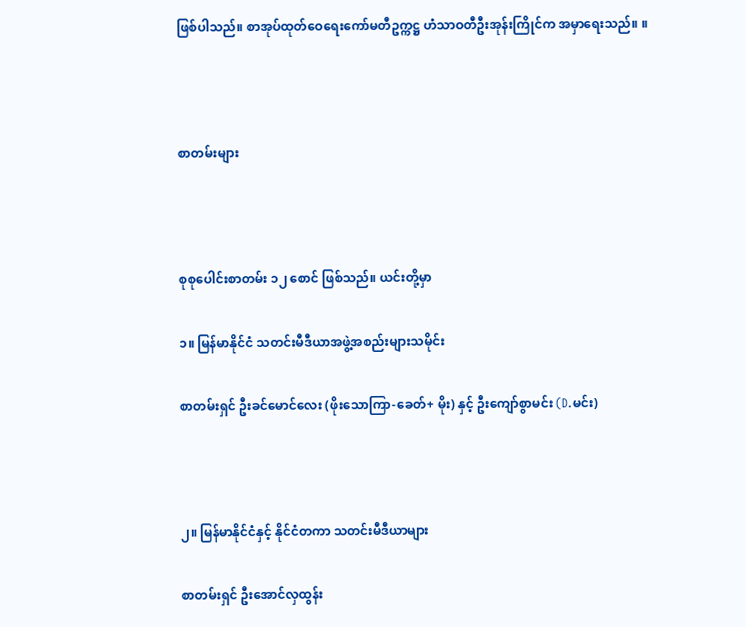ဖြစ်ပါသည်။ စာအုပ်ထုတ်ဝေရေးကော်မတီဥက္ကဋ္ဌ ဟံသာဝတီဦးအုန်းကြိုင်က အမှာရေးသည်။ ။



စာတမ်းများ



စုစုပေါင်းစာတမ်း ၁၂ စောင် ဖြစ်သည်။ ယင်းတို့မှာ

၁။ မြန်မာနိုင်ငံ သတင်းမီဒီယာအဖွဲ့အစည်းများသမိုင်း

စာတမ်းရှင် ဦးခင်မောင်လေး (ဖိုးသောကြာ-ခေတ်+ မိုး) နှင့် ဦးကျော်စွာမင်း (D.မင်း)



၂။ မြန်မာနိုင်ငံနှင့် နိုင်ငံတကာ သတင်းမီဒီယာများ

စာတမ်းရှင် ဦးအောင်လှထွန်း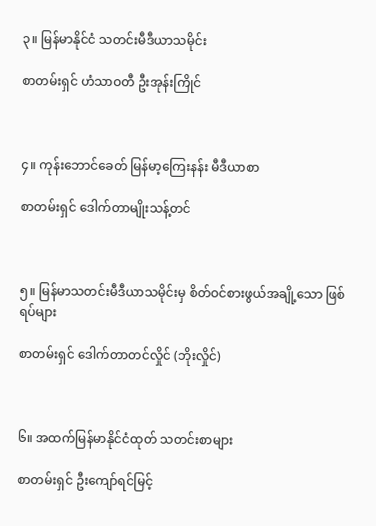၃။ မြန်မာနိုင်ငံ သတင်းမီဒီယာသမိုင်း

စာတမ်းရှင် ဟံသာဝတီ ဦးအုန်းကြိုင်



၄။ ကုန်းဘောင်ခေတ် မြန်မာ့ကြေးနန်း မီဒီယာစာ

စာတမ်းရှင် ဒေါက်တာမျိုးသန့်တင်



၅။ မြန်မာသတင်းမီဒီယာသမိုင်းမှ စိတ်ဝင်စားဖွယ်အချို့သော ဖြစ်ရပ်များ

စာတမ်းရှင် ဒေါက်တာတင်လှိုင် (ဘိုးလှိုင်)



၆။ အထက်မြန်မာနိုင်ငံထုတ် သတင်းစာများ

စာတမ်းရှင် ဦးကျော်ရင်မြင့်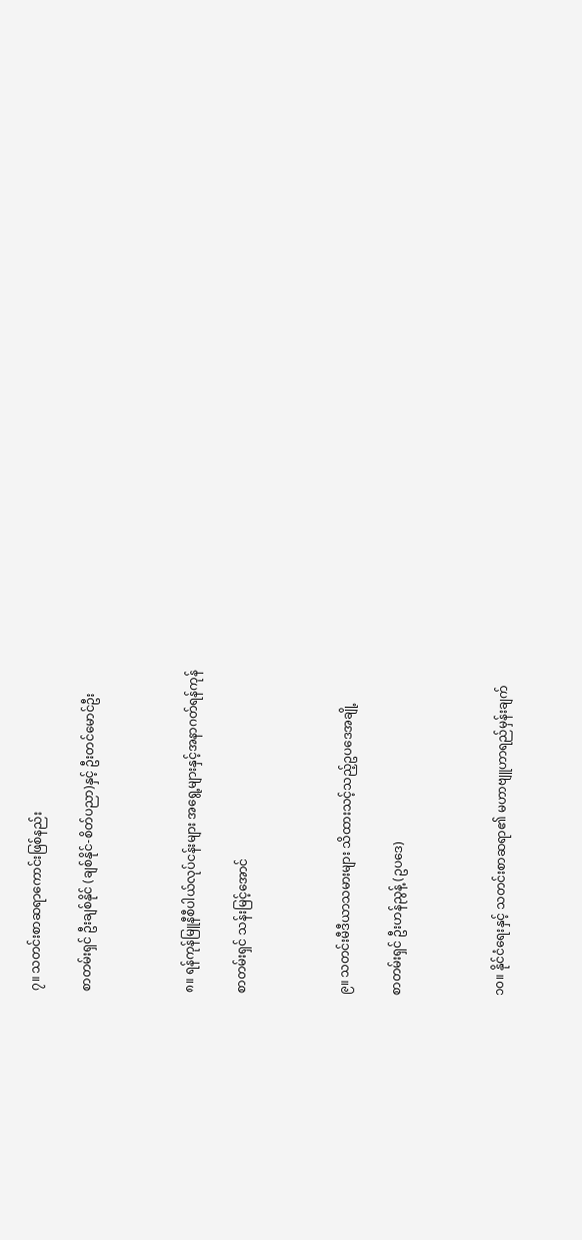၇။ သတင်းစာဆရာကောင်းဖြစ်နည်း

စာတမ်းရှင် ဦးချစ်နိုင် (ချစ်နိုင်-စိတ်ပညာ)နှင့် ဦးတင်မောင်ဦး



၈။ ရန်ကုန်မြူနီစီပါယ်လုပ်ငန်းများ အရွေ့များနှင့်အနာဂတ်ရန်ကုန်

စာတမ်းရှင် သန်းမြင့်အောင်



၉။ သတင်းမီဒီယာသမားများ သိထားသင့်သည့်ဥပဒေအချို့

စာတမ်းရှင် ဦးဟန်ညွန့် (ဥပဒေ)



၁၀။ နိုင်ငံရေးနှင့် သတင်းစာဆရာ၏ မဟာဗျူဟာရည်မှန်းချက်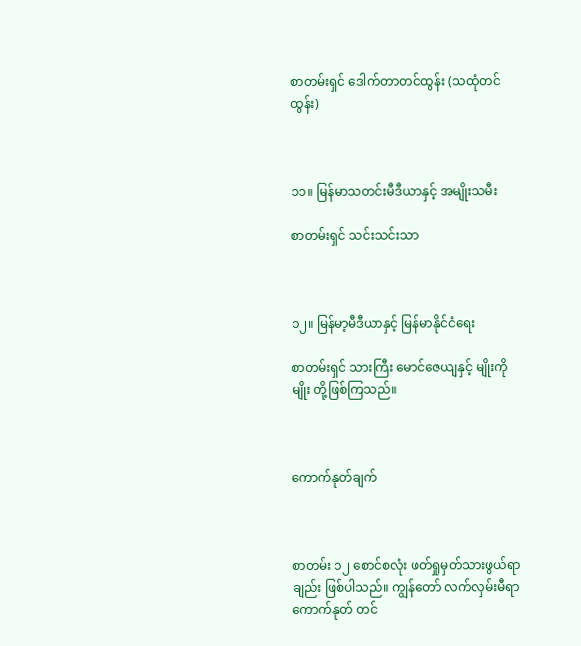စာတမ်းရှင် ဒေါက်တာတင်ထွန်း (သထုံတင်ထွန်း)



၁၁။ မြန်မာသတင်းမီဒီယာနှင့် အမျိုးသမီး

စာတမ်းရှင် သင်းသင်းသာ



၁၂။ မြန်မာ့မီဒီယာနှင့် မြန်မာနိုင်ငံရေး

စာတမ်းရှင် သားကြီး မောင်ဇေယျနှင့် မျိုးကိုမျိုး တို့ဖြစ်ကြသည်။



ကောက်နုတ်ချက်



စာတမ်း ၁၂ စောင်စလုံး ဖတ်ရှုမှတ်သားဖွယ်ရာချည်း ဖြစ်ပါသည်။ ကျွန်တော် လက်လှမ်းမီရာ ကောက်နုတ် တင်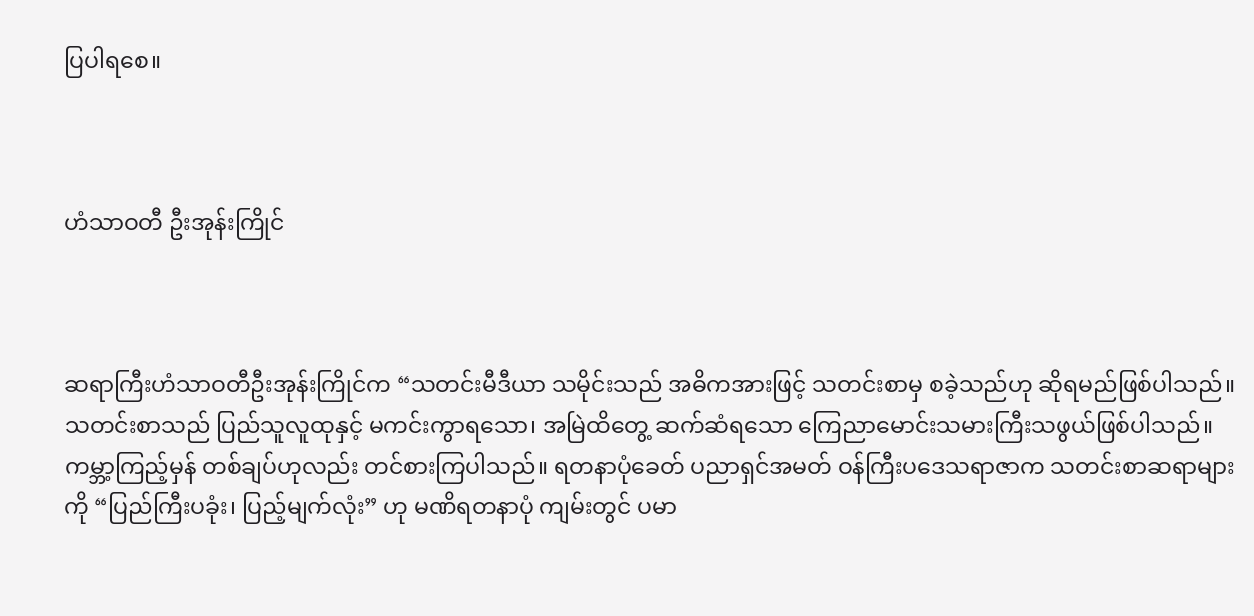ပြပါရစေ။



ဟံသာဝတီ ဦးအုန်းကြိုင်



ဆရာကြီးဟံသာဝတီဦးအုန်းကြိုင်က “သတင်းမီဒီယာ သမိုင်းသည် အဓိကအားဖြင့် သတင်းစာမှ စခဲ့သည်ဟု ဆိုရမည်ဖြစ်ပါသည်။ သတင်းစာသည် ပြည်သူလူထုနှင့် မကင်းကွာရသော၊ အမြဲထိတွေ့ ဆက်ဆံရသော ကြေညာမောင်းသမားကြီးသဖွယ်ဖြစ်ပါသည်။ ကမ္ဘာ့ကြည့်မှန် တစ်ချပ်ဟုလည်း တင်စားကြပါသည်။ ရတနာပုံခေတ် ပညာရှင်အမတ် ဝန်ကြီးပဒေသရာဇာက သတင်းစာဆရာများကို “ပြည်ကြီးပခုံး၊ ပြည့်မျက်လုံး” ဟု မဏိရတနာပုံ ကျမ်းတွင် ပမာ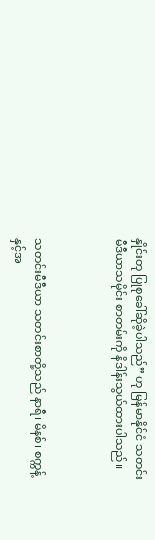နှိုင်းတု ပြုစုခေါ်ဆိုခဲ့ပါသည်” ဟု မြန်မာနိုင်ငံ သတင်းမီဒီယာသမိုင်း စာတမ်းကို နိဒါန်းသွယ်ထားပါသည်။



သတင်းမီဒီယာ သတင်းစာတို့သည် နာရီ၊ မိနစ်၊ စက္ကန့်နှင့်အ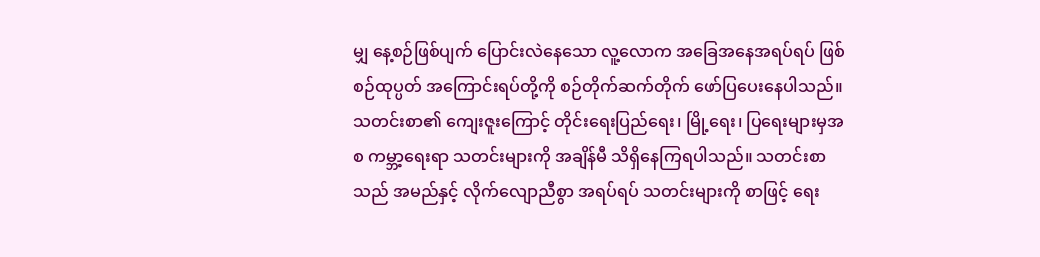မျှ နေ့စဉ်ဖြစ်ပျက် ပြောင်းလဲနေသော လူ့လောက အခြေအနေအရပ်ရပ် ဖြစ်စဉ်ထုပ္ပတ် အကြောင်းရပ်တို့ကို စဉ်တိုက်ဆက်တိုက် ဖော်ပြပေးနေပါသည်။ သတင်းစာ၏ ကျေးဇူးကြောင့် တိုင်းရေးပြည်ရေး၊ မြို့ရေး၊ ပြရေးများမှအစ ကမ္ဘာ့ရေးရာ သတင်းများကို အချိန်မီ သိရှိနေကြရပါသည်။ သတင်းစာသည် အမည်နှင့် လိုက်လျောညီစွာ အရပ်ရပ် သတင်းများကို စာဖြင့် ရေး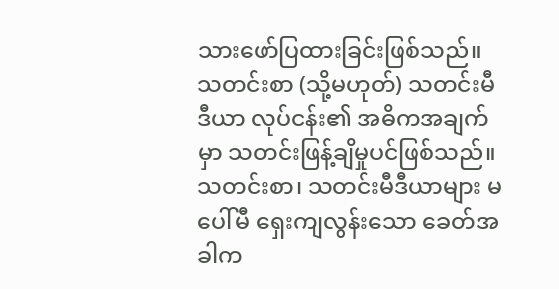သားဖော်ပြထားခြင်းဖြစ်သည်။ သတင်းစာ (သို့မဟုတ်) သတင်းမီဒီယာ လုပ်ငန်း၏ အဓိကအချက်မှာ သတင်းဖြန့်ချိမှုပင်ဖြစ်သည်။ သတင်းစာ၊ သတင်းမီဒီယာများ မပေါ်မီ ရှေးကျလွန်းသော ခေတ်အခါက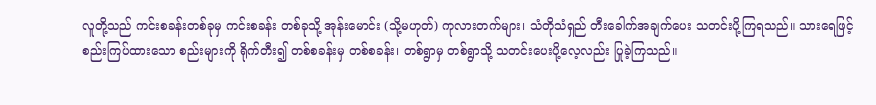လူတို့သည် ကင်းစခန်းတစ်ခုမှ ကင်းစခန်း တစ်ခုသို့ အုန်းမောင်း (သို့မဟုတ်) ကုလားတက်များ၊ သံတိုသံရှည် တီးခေါက်အချက်ပေး သတင်းပို့ကြရသည်။ သားရေဖြင့် စည်းကြပ်ထားသော စည်းများကို ရိုက်တီး၍ တစ်စခန်းမှ တစ်စခန်း၊ တစ်ရွာမှ တစ်ရွာသို့ သတင်းပေးပို့လေ့လည်း ပြုခဲ့ကြသည်။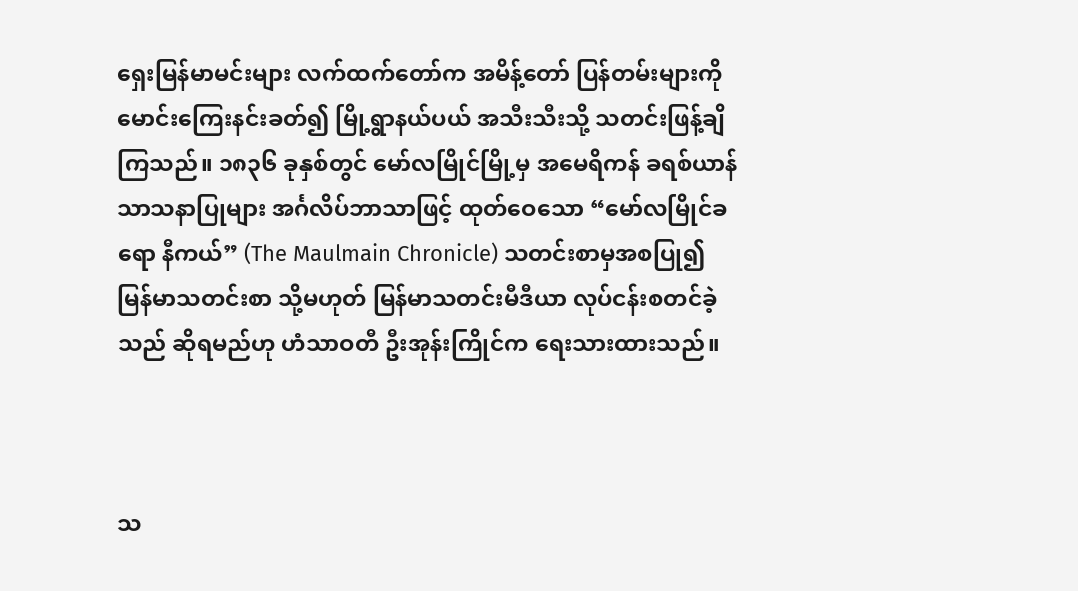ရှေးမြန်မာမင်းများ လက်ထက်တော်က အမိန့်တော် ပြန်တမ်းများကို မောင်းကြေးနင်းခတ်၍ မြို့ရွာနယ်ပယ် အသီးသီးသို့ သတင်းဖြန့်ချိကြသည်။ ၁၈၃၆ ခုနှစ်တွင် မော်လမြိုင်မြို့မှ အမေရိကန် ခရစ်ယာန်သာသနာပြုများ အင်္ဂလိပ်ဘာသာဖြင့် ထုတ်ဝေသော “မော်လမြိုင်ခရော နီကယ်” (The Maulmain Chronicle) သတင်းစာမှအစပြု၍ မြန်မာသတင်းစာ သို့မဟုတ် မြန်မာသတင်းမီဒီယာ လုပ်ငန်းစတင်ခဲ့သည် ဆိုရမည်ဟု ဟံသာဝတီ ဦးအုန်းကြိုင်က ရေးသားထားသည်။



သ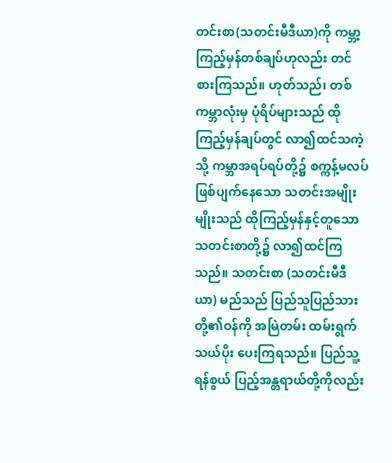တင်းစာ(သတင်းမီဒီယာ)ကို ကမ္ဘာ့ကြည့်မှန်တစ်ချပ်ဟုလည်း တင်စားကြသည်။ ဟုတ်သည်၊ တစ်ကမ္ဘာလုံးမှ ပုံရိပ်များသည် ထိုကြည့်မှန်ချပ်တွင် လာ၍ထင်သကဲ့သို့ ကမ္ဘာအရပ်ရပ်တို့၌ စက္ကန့်မလပ် ဖြစ်ပျက်နေသော သတင်းအမျိုးမျိုးသည် ထိုကြည့်မှန်နှင့်တူသော သတင်းစာတို့၌ လာ၍ထင်ကြသည်။ သတင်းစာ (သတင်းမီဒီယာ) မည်သည် ပြည်သူပြည်သားတို့၏ဝန်ကို အမြဲတမ်း ထမ်းရွက်သယ်ပိုး ပေးကြရသည်။ ပြည်သူ့ရန်စွယ် ပြည့်အန္တရာယ်တို့ကိုလည်း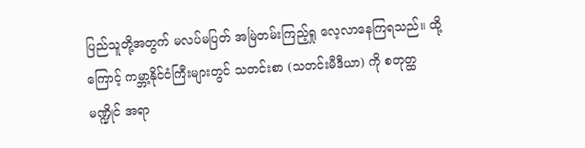ပြည်သူတို့အတွက် မလပ်မပြတ် အမြဲတမ်းကြည့်ရှု လေ့လာနေကြရသည်။ ထို့ကြောင့် ကမ္ဘာ့နိုင်ငံကြီးများတွင် သတင်းစာ (သတင်းမီဒီယာ) ကို စတုတ္ထမဏ္ဍိုင် အရာ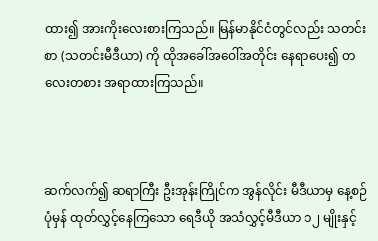ထား၍ အားကိုးလေးစားကြသည်။ မြန်မာနိုင်ငံတွင်လည်း သတင်းစာ (သတင်းမီဒီယာ) ကို ထိုအခေါ်အဝေါ်အတိုင်း နေရာပေး၍ တလေးတစား အရာထားကြသည်။



ဆက်လက်၍ ဆရာကြီး ဦးအုန်းကြိုင်က အွန်လိုင်း မီဒီယာမှ နေ့စဉ်ပုံမှန် ထုတ်လွှင့်နေကြသော ရေဒီယို အသံလွှင့်မီဒီယာ ၁၂ မျိုးနှင့်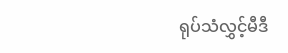ရုပ်သံလွှင့်မီဒီ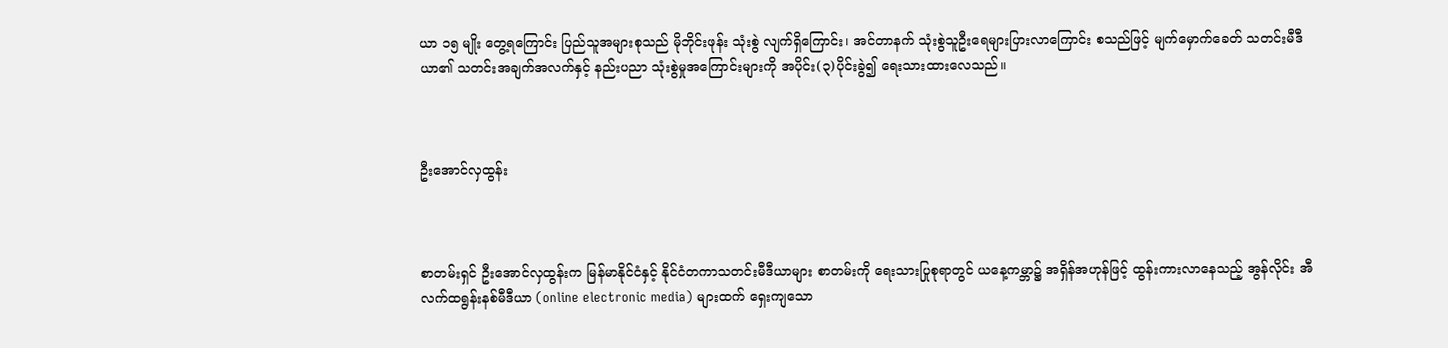ယာ ၁၅ မျိုး တွေ့ရကြောင်း ပြည်သူအများစုသည် မိုဘိုင်းဖုန်း သုံးစွဲ လျက်ရှိကြောင်း၊ အင်တာနက် သုံးစွဲသူဦးရေများပြားလာကြောင်း စသည်ဖြင့် မျက်မှောက်ခေတ် သတင်းမီဒီယာ၏ သတင်းအချက်အလက်နှင့် နည်းပညာ သုံးစွဲမှုအကြောင်းများကို အပိုင်း(၃)ပိုင်းခွဲ၍ ရေးသားထားလေသည်။



ဦးအောင်လှထွန်း



စာတမ်းရှင် ဦးအောင်လှထွန်းက မြန်မာနိုင်ငံနှင့် နိုင်ငံတကာသတင်းမီဒီယာများ စာတမ်းကို ရေးသားပြုစုရာတွင် ယနေ့ကမ္ဘာ၌ အရှိန်အဟုန်ဖြင့် ထွန်းကားလာနေသည့် အွန်လိုင်း အီလက်ထရွန်းနစ်မီဒီယာ (online electronic media) များထက် ရှေးကျသော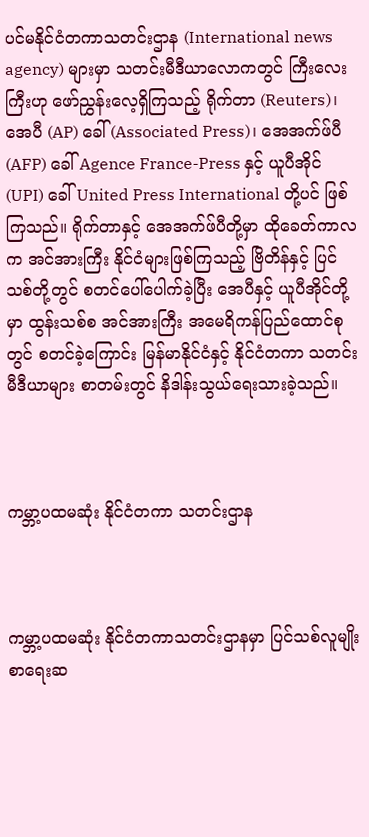ပင်မနိုင်ငံတကာသတင်းဌာန (International news agency) များမှာ သတင်းမီဒီယာလောကတွင် ကြီးလေးကြီးဟု ဖော်ညွှန်းလေ့ရှိကြသည့် ရိုက်တာ (Reuters)၊ အေပီ (AP) ခေါ် (Associated Press)၊ အေအက်ဖ်ပီ (AFP) ခေါ် Agence France-Press နှင့် ယူပီအိုင် (UPI) ခေါ် United Press International တို့ပင် ဖြစ်ကြသည်။ ရိုက်တာနှင့် အေအက်ဖ်ပီတို့မှာ ထိုခေတ်ကာလက အင်အားကြီး နိုင်ငံများဖြစ်ကြသည့် ဗြိတိန်နှင့် ပြင်သစ်တို့တွင် စတင်ပေါ်ပေါက်ခဲ့ပြီး အေပီနှင့် ယူပီအိုင်တို့မှာ ထွန်းသစ်စ အင်အားကြီး အမေရိကန်ပြည်ထောင်စုတွင် စတင်ခဲ့ကြောင်း မြန်မာနိုင်ငံနှင့် နိုင်ငံတကာ သတင်းမီဒီယာများ စာတမ်းတွင် နိဒါန်းသွယ်ရေးသားခဲ့သည်။



ကမ္ဘာ့ပထမဆုံး နိုင်ငံတကာ သတင်းဌာန



ကမ္ဘာ့ပထမဆုံး နိုင်ငံတကာသတင်းဌာနမှာ ပြင်သစ်လူမျိုး စာရေးဆ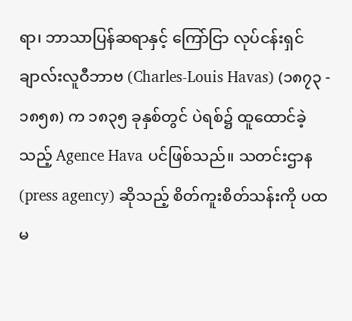ရာ၊ ဘာသာပြန်ဆရာနှင့် ကြော်ငြာ လုပ်ငန်းရှင် ချာလ်းလူဝီဘာဗ (Charles-Louis Havas) (၁၈၇၃ - ၁၈၅၈) က ၁၈၃၅ ခုနှစ်တွင် ပဲရစ်၌ ထူထောင်ခဲ့သည့် Agence Hava ပင်ဖြစ်သည်။ သတင်းဌာန (press agency) ဆိုသည့် စိတ်ကူးစိတ်သန်းကို ပထမ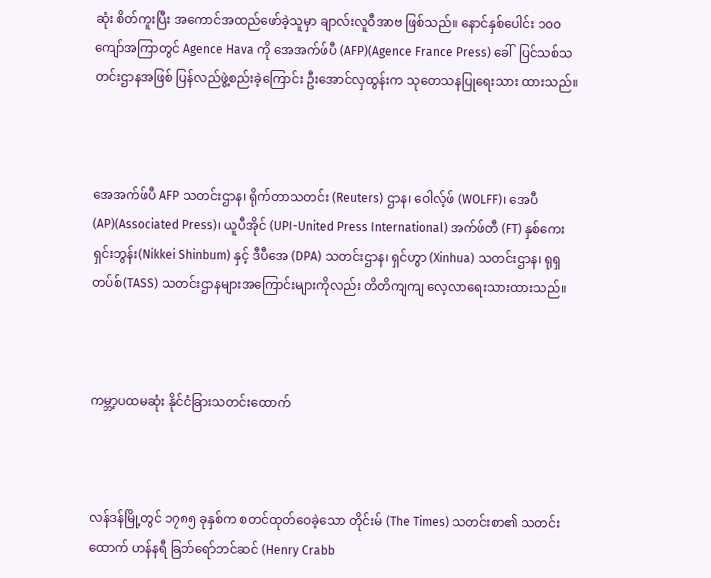ဆုံး စိတ်ကူးပြီး အကောင်အထည်ဖော်ခဲ့သူမှာ ချာလ်းလူဝီအာဗ ဖြစ်သည်။ နောင်နှစ်ပေါင်း ၁၀၀ ကျော်အကြာတွင် Agence Hava ကို အေအက်ဖ်ပီ (AFP)(Agence France Press) ခေါ်  ပြင်သစ်သတင်းဌာနအဖြစ် ပြန်လည်ဖွဲ့စည်းခဲ့ကြောင်း ဦးအောင်လှထွန်းက သုတေသနပြုရေးသား ထားသည်။



အေအက်ဖ်ပီ AFP သတင်းဌာန၊ ရိုက်တာသတင်း (Reuters) ဌာန၊ ဝေါလ့်ဖ် (WOLFF)၊ အေပီ  (AP)(Associated Press)၊ ယူပီအိုင် (UPI-United Press International) အက်ဖ်တီ (FT) နှစ်ကေးရှင်းဘွန်း(Nikkei Shinbum) နှင့် ဒီပီအေ (DPA) သတင်းဌာန၊ ရှင်ဟွာ (Xinhua) သတင်းဌာန၊ ရုရှတပ်စ်(TASS) သတင်းဌာနများအကြောင်းများကိုလည်း တိတိကျကျ လေ့လာရေးသားထားသည်။



ကမ္ဘာ့ပထမဆုံး နိုင်ငံခြားသတင်းထောက်



လန်ဒန်မြို့တွင် ၁၇၈၅ ခုနှစ်က စတင်ထုတ်ဝေခဲ့သော တိုင်းမ် (The Times) သတင်းစာ၏ သတင်းထောက် ဟန်နရီ ခြဘ်ရော်ဘင်ဆင် (Henry Crabb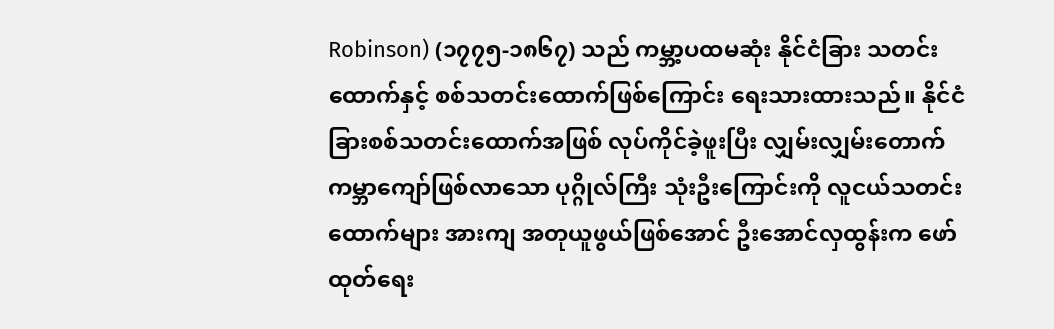Robinson) (၁၇၇၅-၁၈၆၇) သည် ကမ္ဘာ့ပထမဆုံး နိုင်ငံခြား သတင်းထောက်နှင့် စစ်သတင်းထောက်ဖြစ်ကြောင်း ရေးသားထားသည်။ နိုင်ငံခြားစစ်သတင်းထောက်အဖြစ် လုပ်ကိုင်ခဲ့ဖူးပြီး လျှမ်းလျှမ်းတောက် ကမ္ဘာကျော်ဖြစ်လာသော ပုဂ္ဂိုလ်ကြီး သုံးဦးကြောင်းကို လူငယ်သတင်းထောက်များ အားကျ အတုယူဖွယ်ဖြစ်အောင် ဦးအောင်လှထွန်းက ဖော်ထုတ်ရေး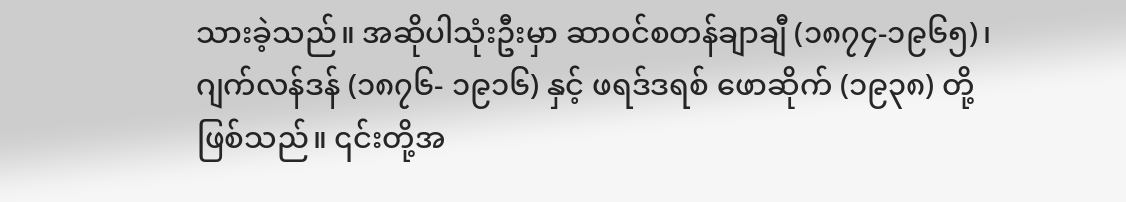သားခဲ့သည်။ အဆိုပါသုံးဦးမှာ ဆာဝင်စတန်ချာချီ (၁၈၇၄-၁၉၆၅)၊ ဂျက်လန်ဒန် (၁၈၇၆- ၁၉၁၆) နှင့် ဖရဒ်ဒရစ် ဖောဆိုက် (၁၉၃၈) တို့ဖြစ်သည်။ ၎င်းတို့အ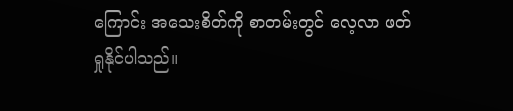ကြောင်း အသေးစိတ်ကို စာတမ်းတွင် လေ့လာ ဖတ်ရှုနိုင်ပါသည်။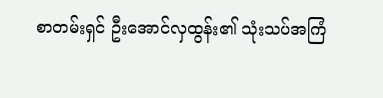စာတမ်းရှင် ဦးအောင်လှထွန်း၏ သုံးသပ်အကြံ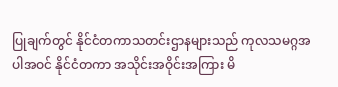ပြုချက်တွင် နိုင်ငံတကာသတင်းဌာနများသည် ကုလသမဂ္ဂအပါအဝင် နိုင်ငံတကာ အသိုင်းအဝိုင်းအကြား မိ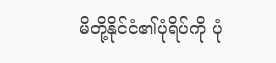မိတို့နိုင်ငံ၏ပုံရိပ်ကို ပုံ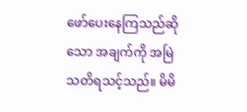ဖော်ပေးနေကြသည်ဆိုသော အချက်ကို အမြဲသတိရသင့်သည်။ မိမိ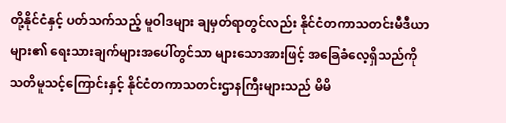တို့နိုင်ငံနှင့် ပတ်သက်သည့် မူဝါဒများ ချမှတ်ရာတွင်လည်း နိုင်ငံတကာသတင်းမီဒီယာများ၏ ရေးသားချက်များအပေါ်တွင်သာ များသောအားဖြင့် အခြေခံလေ့ရှိသည်ကို သတိမူသင့်ကြောင်းနှင့် နိုင်ငံတကာသတင်းဌာနကြီးများသည် မိမိ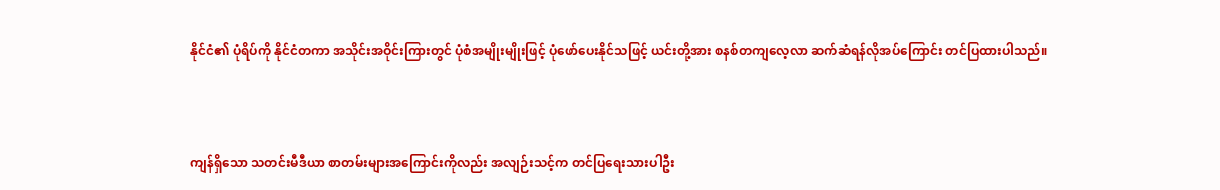နိုင်ငံ၏ ပုံရိပ်ကို နိုင်ငံတကာ အသိုင်းအဝိုင်းကြားတွင် ပုံစံအမျိုးမျိုးဖြင့် ပုံဖော်ပေးနိုင်သဖြင့် ယင်းတို့အား စနစ်တကျလေ့လာ ဆက်ဆံရန်လိုအပ်ကြောင်း တင်ပြထားပါသည်။



ကျန်ရှိသော သတင်းမီဒီယာ စာတမ်းများအကြောင်းကိုလည်း အလျဉ်းသင့်က တင်ပြရေးသားပါဦး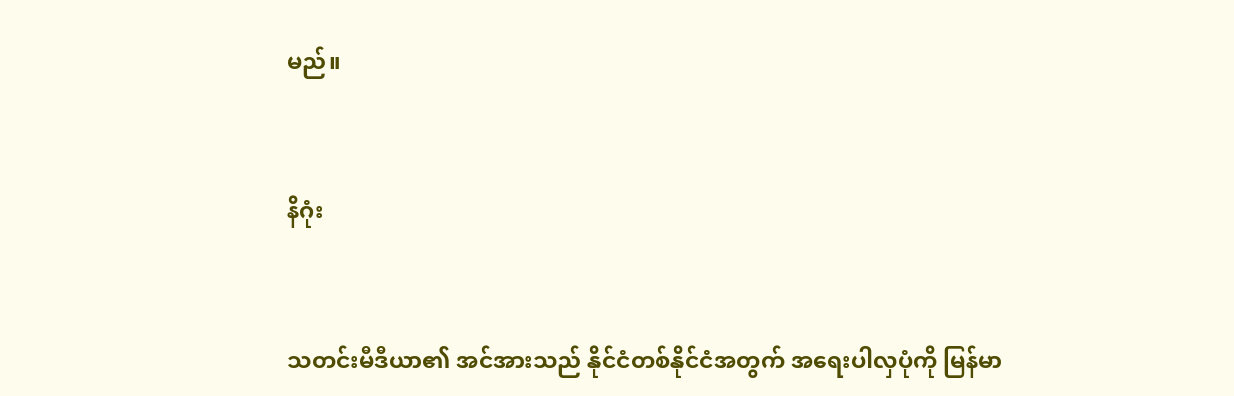မည်။



နိဂုံး



သတင်းမီဒီယာ၏ အင်အားသည် နိုင်ငံတစ်နိုင်ငံအတွက် အရေးပါလှပုံကို မြန်မာ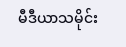မီဒီယာသမိုင်း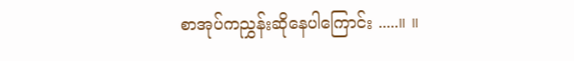စာအုပ်ကညွှန်းဆိုနေပါကြောင်း .....။ ။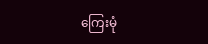ကြေးမုံ